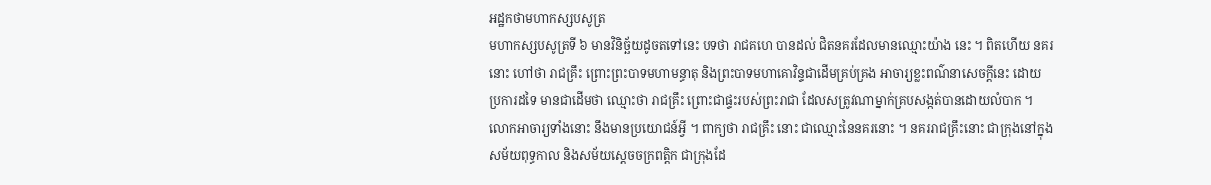អដ្ឋកថាមហាកស្សបសូត្រ
មហាកស្សបសូត្រទី ៦ មានវិនិច្ឆ័យដូចតទៅនេះ បទថា រាជគហេ បានដល់ ជិតនគរដែលមានឈ្មោះយ៉ាង នេះ ។ ពិតហើយ នគរនោះ ហៅថា រាជគ្រឹះ ព្រោះព្រះបាទមហាមន្ធាតុ និងព្រះបាទមហាគោវិន្ទជាដើមគ្រប់គ្រង អាចារ្យខ្លះពណ៌នាសេចក្តីនេះ ដោយ ប្រការដទៃ មានជាដើមថា ឈ្មោះថា រាជគ្រឹះ ព្រោះជាផ្ទះរបស់ព្រះរាជា ដែលសត្រូវណាម្នាក់គ្របសង្កត់បានដោយលំបាក ។ លោកអាចារ្យទាំងនោះ នឹងមានប្រយោជន៍អ្វី ។ ពាក្យថា រាជគ្រឹះ នោះ ជាឈ្មោះនៃនគរនោះ ។ នគររាជគ្រឹះនោះ ជាក្រុងនៅក្នុងសម័យពុទ្ធកាល និងសម័យស្តេចចក្រពត្តិក ជាក្រុងដែ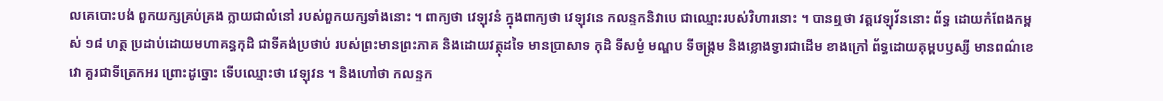លគេបោះបង់ ពួកយក្សគ្រប់គ្រង ក្លាយជាលំនៅ របស់ពួកយក្សទាំងនោះ ។ ពាក្យថា វេឡុវនំ ក្នុងពាក្យថា វេឡុវនេ កលន្ទកនិវាបេ ជាឈ្មោះរបស់វិហារនោះ ។ បានឮថា វត្តវេឡុវ័ននោះ ព័ទ្ធ ដោយកំពែងកម្ពស់ ១៨ ហត្ថ ប្រដាប់ដោយមហាគន្ធកុដិ ជាទីគង់ប្រថាប់ របស់ព្រះមានព្រះភាគ និងដោយវត្ថុដទៃ មានប្រាសាទ កុដិ ទីសម្ងំ មណ្ឌប ទីចង្រ្កម និងខ្លោងទ្វារជាដើម ខាងក្រៅ ព័ទ្ធដោយគុម្ពបឫស្សី មានពណ៌ខេវោ គួរជាទីត្រេកអរ ព្រោះដូច្នោះ ទើបឈ្មោះថា វេឡុវន ។ និងហៅថា កលន្ទក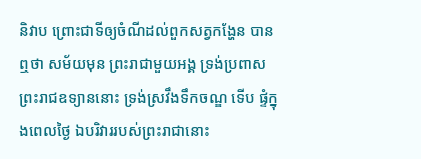និវាប ព្រោះជាទីឲ្យចំណីដល់ពួកសត្វកង្ហែន បានឮថា សម័យមុន ព្រះរាជាមួយអង្គ ទ្រង់ប្រពាសព្រះរាជឧទ្យាននោះ ទ្រង់ស្រវឹងទឹកចណ្ឌ ទើប ផ្ទំក្នុងពេលថ្ងៃ ឯបរិវាររបស់ព្រះរាជានោះ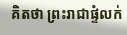គិតថា ព្រះរាជាផ្ទំលក់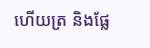ហើយត្រ និងផ្លែ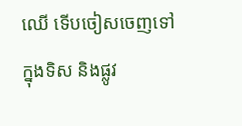ឈើ ទើបចៀសចេញទៅក្នុងទិស និងផ្លូវ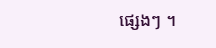ផ្សេងៗ ។